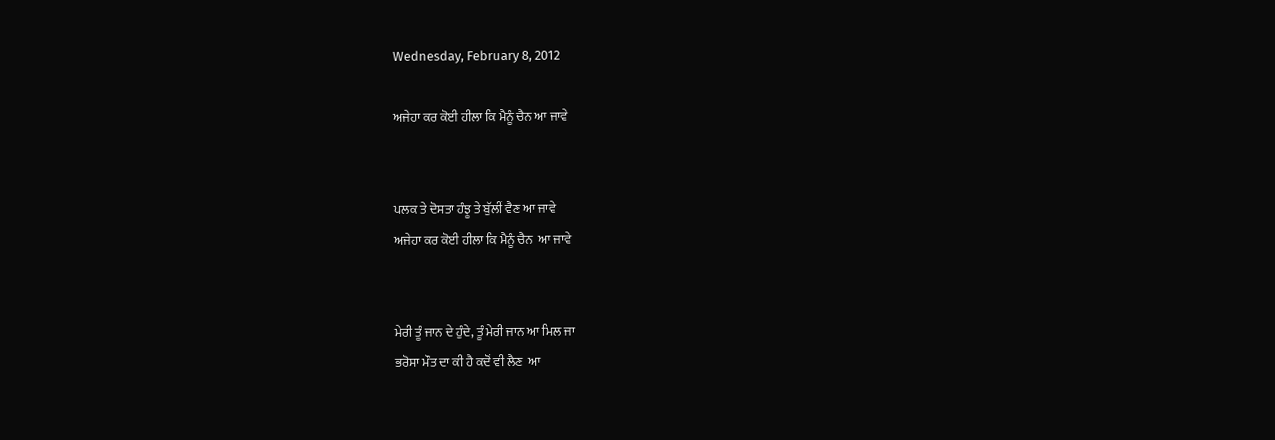Wednesday, February 8, 2012

ਅਜੇਹਾ ਕਰ ਕੋਈ ਹੀਲਾ ਕਿ ਮੈਨੂੰ ਚੈਨ ਆ ਜਾਵੇ


ਪਲਕ ਤੇ ਦੋਸਤਾ ਹੰਝੂ ਤੇ ਬੁੱਲੀਂ ਵੈਣ ਆ ਜਾਵੇ
ਅਜੇਹਾ ਕਰ ਕੋਈ ਹੀਲਾ ਕਿ ਮੈਨੂੰ ਚੈਨ  ਆ ਜਾਵੇ


ਮੇਰੀ ਤੂੰ ਜਾਨ ਦੇ ਹੁੰਦੇ, ਤੂੰ ਮੇਰੀ ਜਾਨ ਆ ਮਿਲ ਜਾ
ਭਰੋਸਾ ਮੌਤ ਦਾ ਕੀ ਹੈ ਕਦੋਂ ਵੀ ਲੈਣ  ਆ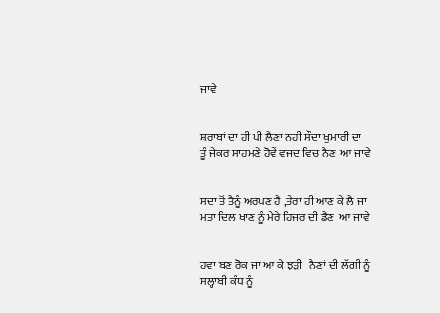ਜਾਵੇ


ਸ਼ਰਾਬਾਂ ਦਾ ਹੀ ਪੀ ਲੈਣਾ ਨਹੀ ਸੌਦਾ ਖੁਮਾਰੀ ਦਾ
ਤੂੰ ਜੇਕਰ ਸਾਹਮਣੇ ਹੋਵੇਂ ਵਜਦ ਵਿਚ ਨੈਣ  ਆ ਜਾਵੇ


ਸਦਾ ਤੋਂ ਤੈਨੂੰ ਅਰਪਣ ਹੈ ,ਤੇਰਾ ਹੀ ਆਣ ਕੇ ਲੈ ਜਾ
ਮਤਾ ਦਿਲ ਖਾਣ ਨੂੰ ਮੇਰੇ ਹਿਜਰ ਦੀ ਡੈਣ  ਆ ਜਾਵੇ


ਹਵਾ ਬਣ ਰੋਕ ਜਾ ਆ ਕੇ ਝੜੀ   ਨੈਣਾਂ ਦੀ ਲੱਗੀ ਨੂੰ
ਸਲ੍ਹਾਬੀ ਕੰਧ ਨੂੰ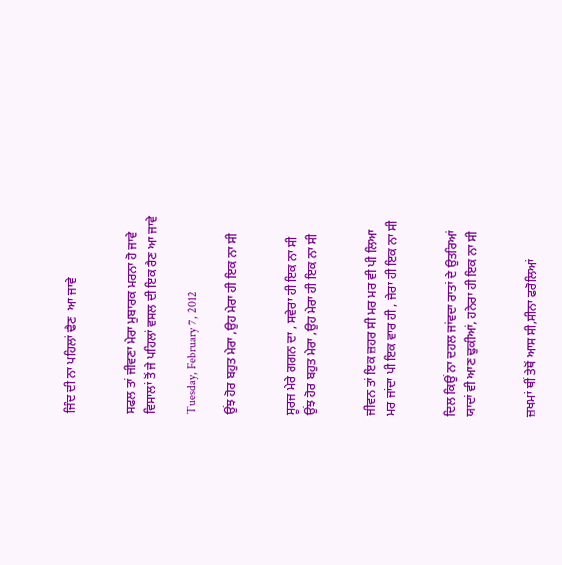ਜਿੰਦ ਦੀ ਨਾ ਪਹਿਲਾਂ ਢੈਣ  ਆ ਜਾਵੇ


ਸਫਲ ਤਾਂ ਜੀਵਣਾ ਮੇਰਾ ਮੁਬਾਰਕ ਮਰਨਾ ਹੋ ਜਾਵੇ
ਵਿਸਾਲਾਂ ਤੋਂ ਜੇ ਪਹਿਲਾਂ ਵਸਲ ਦੀ ਇਕ ਰੈਣ ਆ ਜਾਵੇ

Tuesday, February 7, 2012

ਉਂਝ ਹੋਰ ਬਹੁਤ ਮੇਰਾ ,ਉਹ ਮੇਰਾ ਹੀ ਇਕ ਨਾ ਸੀ


ਸੂਰਜ ਮੇਰੇ ਗਗਨ ਦਾ , ਸਵੇਰਾ ਹੀ ਇਕ ਨਾ ਸੀ
ਉਂਝ ਹੋਰ ਬਹੁਤ ਮੇਰਾ ,ਉਹ ਮੇਰਾ ਹੀ ਇਕ ਨਾ ਸੀ


ਜੀਵਨ ਤਾਂ ਇਕ ਜ਼ਹਰ ਸੀ ਮਰ ਮਰ ਵੀ ਪੀ ਲਿਆ
ਮਰ ਜਾਂਦਾ ਪੀ ਇਕ ਵਾਰ ਹੀ , ਜੇਰਾ ਹੀ ਇਕ ਨਾ ਸੀ


ਦਿਲ ਕਿਉਂ ਨਾ ਦਹਲ ਜਾਂਵਦਾ ਰਾਤਾਂ ਦੇ ਉਤਰਿਆਂ
ਯਾਦਾਂ ਵੀ ਆਣ ਢੁਕੀਆਂ, ਹਨੇਰਾ ਹੀ ਇਕ ਨਾ ਸੀ


ਜ਼ਖਮਾਂ ਥੀਂ ਤੇਥੋਂ ਆਸ ਸੀ,ਸੀਨਾ ਫਰੋਲਿਆਂ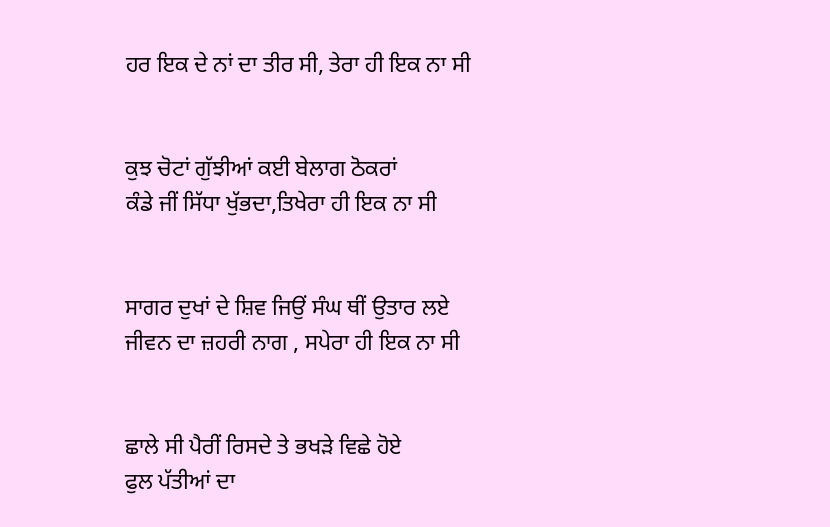ਹਰ ਇਕ ਦੇ ਨਾਂ ਦਾ ਤੀਰ ਸੀ, ਤੇਰਾ ਹੀ ਇਕ ਨਾ ਸੀ


ਕੁਝ ਚੋਟਾਂ ਗੁੱਝੀਆਂ ਕਈ ਬੇਲਾਗ ਠੋਕਰਾਂ
ਕੰਡੇ ਜੀਂ ਸਿੱਧਾ ਖੁੱਭਦਾ,ਤਿਖੇਰਾ ਹੀ ਇਕ ਨਾ ਸੀ


ਸਾਗਰ ਦੁਖਾਂ ਦੇ ਸ਼ਿਵ ਜਿਉਂ ਸੰਘ ਥੀਂ ਉਤਾਰ ਲਏ
ਜੀਵਨ ਦਾ ਜ਼ਹਰੀ ਨਾਗ , ਸਪੇਰਾ ਹੀ ਇਕ ਨਾ ਸੀ


ਛਾਲੇ ਸੀ ਪੈਰੀਂ ਰਿਸਦੇ ਤੇ ਭਖੜੇ ਵਿਛੇ ਹੋਏ
ਫੁਲ ਪੱਤੀਆਂ ਦਾ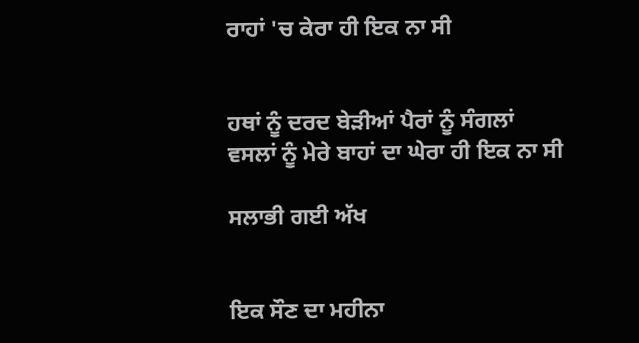ਰਾਹਾਂ 'ਚ ਕੇਰਾ ਹੀ ਇਕ ਨਾ ਸੀ


ਹਥਾਂ ਨੂੰ ਦਰਦ ਬੇੜੀਆਂ ਪੈਰਾਂ ਨੂੰ ਸੰਗਲਾਂ
ਵਸਲਾਂ ਨੂੰ ਮੇਰੇ ਬਾਹਾਂ ਦਾ ਘੇਰਾ ਹੀ ਇਕ ਨਾ ਸੀ

ਸਲਾਭੀ ਗਈ ਅੱਖ


ਇਕ ਸੌਣ ਦਾ ਮਹੀਨਾ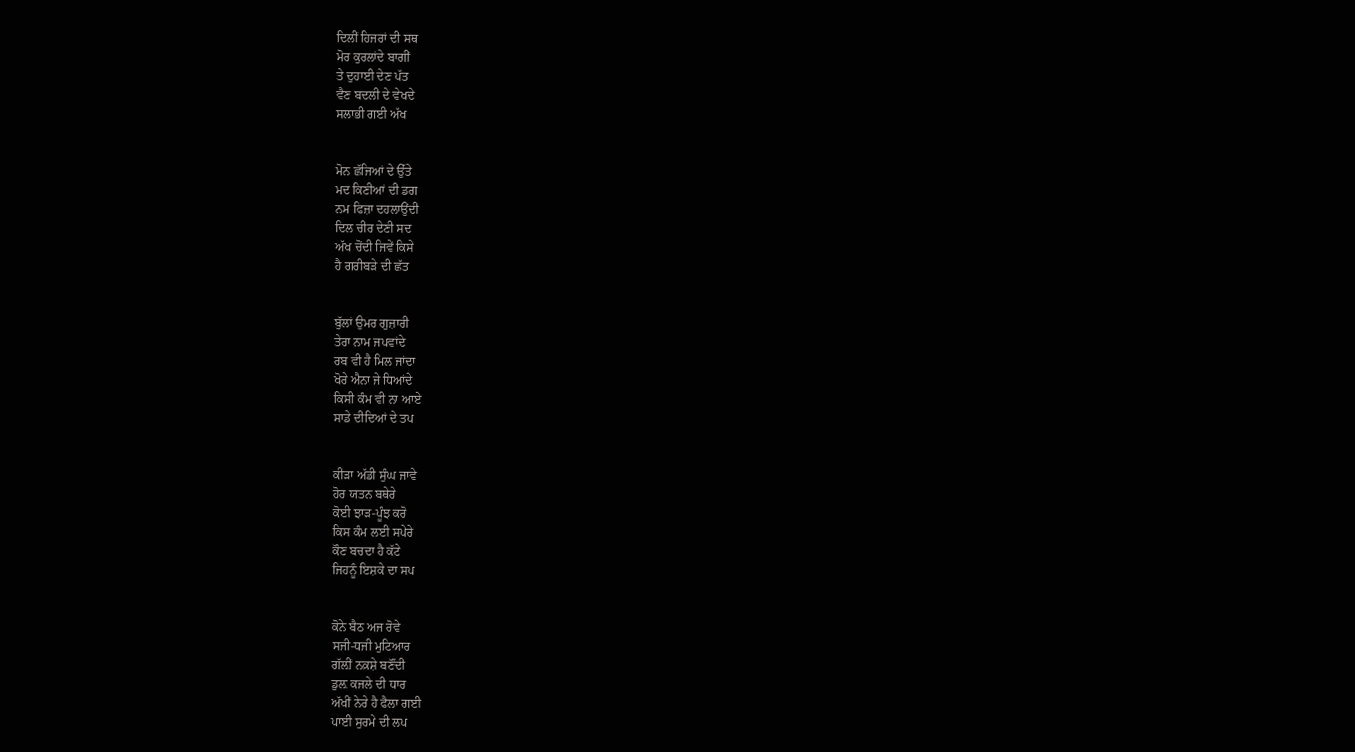ਦਿਲੀਂ ਹਿਜਰਾਂ ਦੀ ਸਥ
ਮੋਰ ਕੁਰਲਾਂਦੇ ਬਾਗੀਂ
ਤੇ ਦੁਹਾਈ ਦੇਣ ਪੱਤ
ਵੈਣ ਬਦਲੀ ਦੇ ਵੇਖਦੇ
ਸਲਾਭੀ ਗਈ ਅੱਖ


ਮੋਨ ਛੱਜਿਆਂ ਦੇ ਉੱਤੇ
ਮਦ ਕਿਣੀਆਂ ਦੀ ਡਗ
ਨਮ ਫਿਜ਼ਾ ਦਹਲਾਉਂਦੀ
ਦਿਲ ਚੀਰ ਦੇਣੀ ਸਦ
ਅੱਖ ਚੋਂਦੀ ਜਿਵੇਂ ਕਿਸੇ
ਹੈ ਗਰੀਬੜੇ ਦੀ ਛੱਤ


ਬੁੱਲਾਂ ਉਮਰ ਗੁਜ਼ਾਰੀ
ਤੇਰਾ ਨਾਮ ਜਪਵਾਂਦੇ
ਰਬ ਵੀ ਹੈ ਮਿਲ ਜਾਂਦਾ
ਖੋਰੇ ਐਨਾ ਜੇ ਧਿਆਂਦੇ
ਕਿਸੀ ਕੰਮ ਵੀ ਨਾ ਆਏ
ਸਾਡੇ ਦੀਦਿਆਂ ਦੇ ਤਪ


ਕੀੜਾ ਅੱਡੀ ਸੁੰਘ ਜਾਵੇ
ਹੋਰ ਯਤਨ ਬਥੇਰੇ
ਕੋਈ ਝਾੜ-ਪੂੰਝ ਕਰੋ
ਕਿਸ ਕੰਮ ਲਈ ਸਪੇਰੇ
ਕੌਣ ਬਚਦਾ ਹੈ ਕੱਟੇ
ਜਿਹਨੂੰ ਇਸ਼ਕੇ ਦਾ ਸਪ


ਕੋਨੇ ਬੈਠ ਅਜ ਰੋਵੇ
ਸਜੀ-ਧਜੀ ਮੁਟਿਆਰ
ਗੱਲ਼ੀਂ ਨਕ਼ਸ਼ੇ ਬਣੌਂਦੀ
ਡੁਲ਼ ਕਜਲੇ ਦੀ ਧਾਰ
ਅੱਖੀਂ ਨੇਰੇ ਹੈ ਫੈਲਾ ਗਈ
ਪਾਈ ਸੁਰਮੇ ਦੀ ਲਪ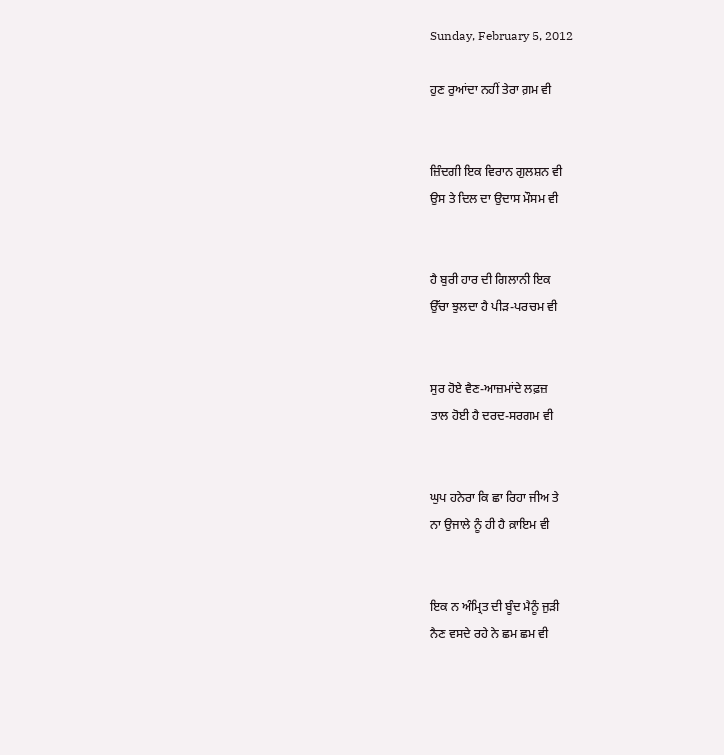Sunday, February 5, 2012

ਹੁਣ ਰੁਆਂਦਾ ਨਹੀਂ ਤੇਰਾ ਗ਼ਮ ਵੀ


ਜ਼ਿੰਦਗੀ ਇਕ ਵਿਰਾਨ ਗੁਲਸ਼ਨ ਵੀ
ਉਸ ਤੇ ਦਿਲ ਦਾ ਉਦਾਸ ਮੌਸਮ ਵੀ


ਹੈ ਬੁਰੀ ਹਾਰ ਦੀ ਗਿਲਾਨੀ ਇਕ
ਉੱਚਾ ਝੁਲਦਾ ਹੈ ਪੀੜ-ਪਰਚਮ ਵੀ


ਸੁਰ ਹੋਏ ਵੈਣ-ਆਜ਼ਮਾਂਦੇ ਲਫ਼ਜ਼
ਤਾਲ ਹੋਈ ਹੈ ਦਰਦ-ਸਰਗਮ ਵੀ


ਘੁਪ ਹਨੇਰਾ ਕਿ ਛਾ ਰਿਹਾ ਜੀਅ ਤੇ
ਨਾ ਉਜਾਲੇ ਨੂੰ ਹੀ ਹੈ ਕ਼ਾਇਮ ਵੀ


ਇਕ ਨ ਅੰਮ੍ਰਿਤ ਦੀ ਬੂੰਦ ਮੈਨੂੰ ਜੁੜੀ
ਨੈਣ ਵਸਦੇ ਰਹੇ ਨੇ ਛਮ ਛਮ ਵੀ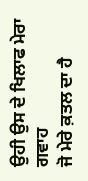ਉਹੀ ਉਸ ਦੇ ਖਿਲਾਫ ਮੇਰਾ ਗਵਾਹ
ਜੋ ਮੇਰੇ ਕ਼ਤਲ ਦਾ ਹੈ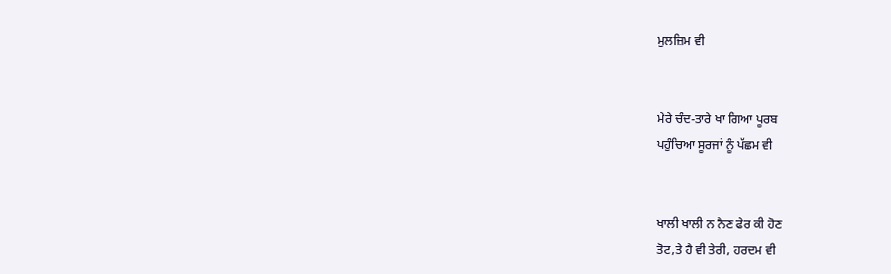ਮੁਲਜ਼ਿਮ ਵੀ


ਮੇਰੇ ਚੰਦ-ਤਾਰੇ ਖਾ ਗਿਆ ਪੂਰਬ
ਪਹੁੰਚਿਆ ਸੂਰਜਾਂ ਨੂੰ ਪੱਛਮ ਵੀ


ਖਾਲੀ ਖਾਲੀ ਨ ਨੈਣ ਫੇਰ ਕੀ ਹੋਣ
ਤੋਟ,ਤੇ ਹੈ ਵੀ ਤੇਰੀ, ਹਰਦਮ ਵੀ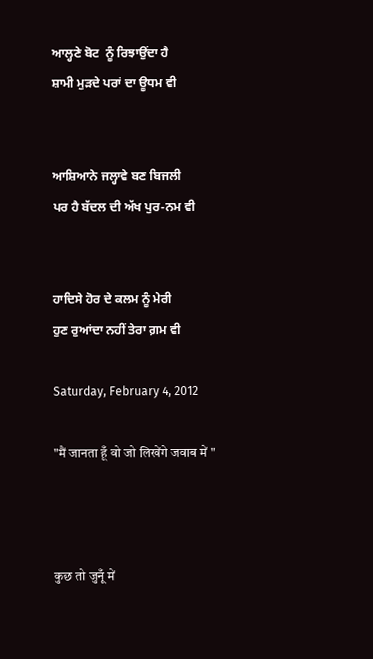ਆਲ੍ਹਣੇ ਬੋਟ  ਨੂੰ ਰਿਝਾਉਂਦਾ ਹੈ
ਸ਼ਾਮੀ ਮੁੜਦੇ ਪਰਾਂ ਦਾ ਊਧਮ ਵੀ


ਆਸ਼ਿਆਨੇ ਜਲ੍ਹਾਵੇ ਬਣ ਬਿਜਲੀ
ਪਰ ਹੈ ਬੱਦਲ ਦੀ ਅੱਖ ਪੁਰ-ਨਮ ਵੀ


ਹਾਦਿਸੇ ਹੋਰ ਦੇ ਕਲਮ ਨੂੰ ਮੇਰੀ
ਹੁਣ ਰੁਆਂਦਾ ਨਹੀਂ ਤੇਰਾ ਗ਼ਮ ਵੀ

Saturday, February 4, 2012

"मैं जानता हूँ वो जो लिखेंगे जवाब में "



कुछ तो जुनूँ में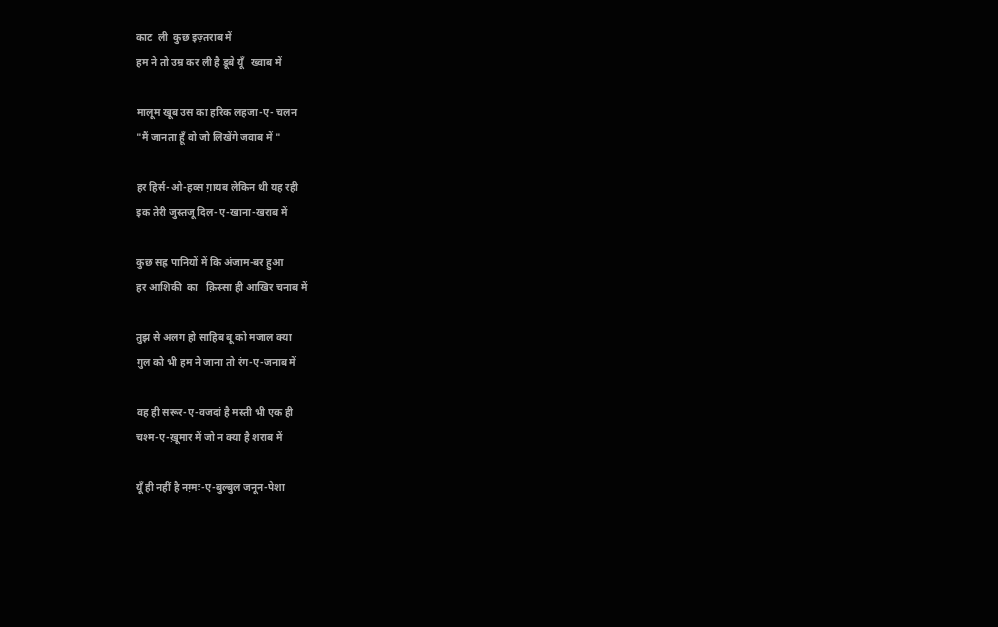काट  ली  कुछ इज़्तराब में
हम ने तो उम्र कर ली है डूबे यूँ   ख्वाब में

मालूम खूब उस का हरिक लहजा-ए- चलन
"मैं जानता हूँ वो जो लिखेंगे जवाब में "

हर हिर्स-ओ-हव्स ग़ायब लेकिन थी यह रही
इक तेरी जुस्तजू दिल-ए-खाना-खराब में

कुछ सह्र पानियों में कि अंजाम-बर हुआ
हर आशिकी  का   क़िस्सा ही आखिर चनाब में

तुझ से अलग हो साहिब बू को मजाल क्या
ग़ुल को भी हम ने जाना तो रंग-ए-जनाब में

वह ही सरूर-ए-वजदां है मस्ती भी एक ही
चश्म-ए-ख़ूमार में जो न क्या है शराब में

यूँ ही नहीं है नग़्मः-ए-बुल्बुल जनून-पेशा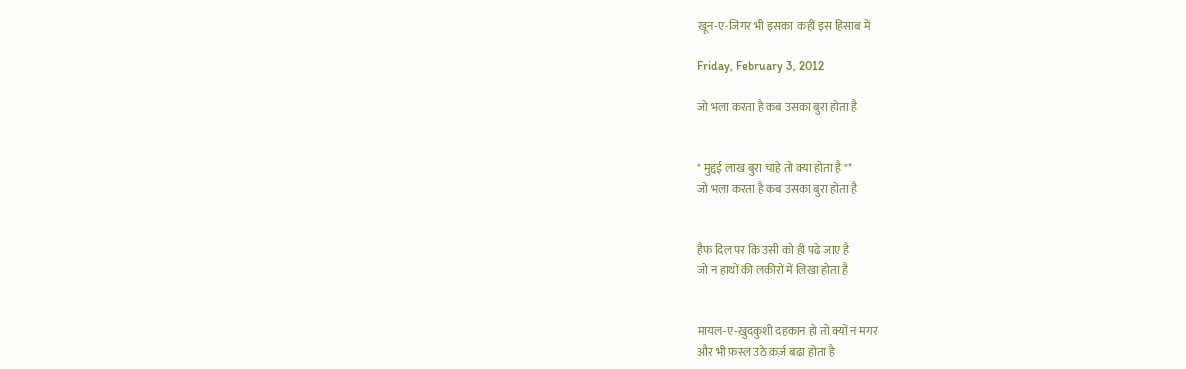ख़ून-ए-जिगर भी इसका  कहीं इस हिसाब में

Friday, February 3, 2012

जो भला करता है कब उसका बुरा होता है


" मुद्दई लाख बुरा चाहे तो क्या होता है "*
जो भला करता है कब उसका बुरा होता है


हैफ दिल पर कि उसी को ही पढे जाए है
जो न हाथों की लकीरों में लिखा होता है


मायल-ए-ख़ुदकुशी दहकान हो तो क्यों न मगर
और भी फ़स्ल उठे क़र्ज़ बढा होता है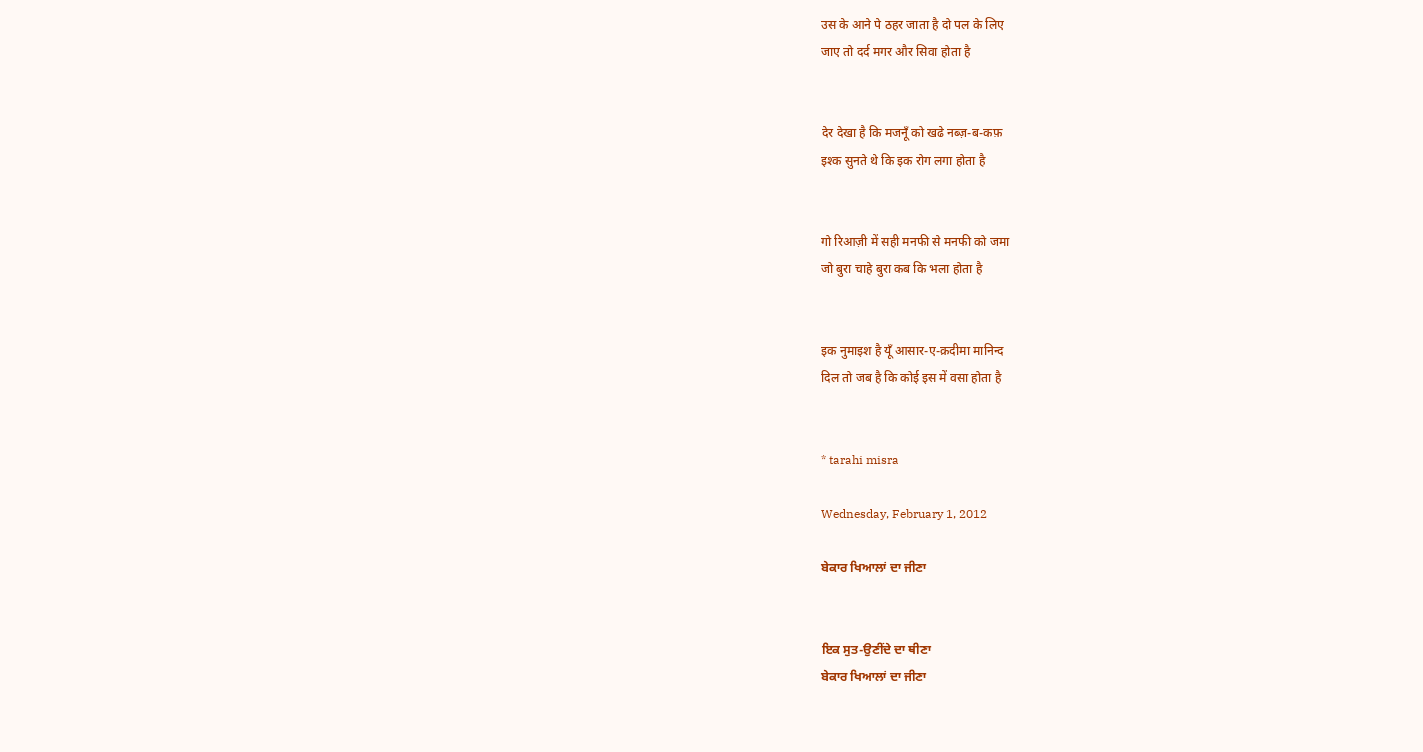उस के आने पे ठहर जाता है दो पल के लिए
जाए तो दर्द मगर और सिवा होता है


देर देखा है कि मजनूँ को खढे नब्ज़-ब-कफ़
इश्क सुनते थे कि इक रोग लगा होता है


गो रिआज़ी में सही मनफी से मनफी को जमा
जो बुरा चाहे बुरा कब कि भला होता है


इक नुमाइश है यूँ आसार-ए-क़दीमा मानिन्द
दिल तो जब है कि कोई इस में वसा होता है


* tarahi misra

Wednesday, February 1, 2012

ਬੇਕਾਰ ਖਿਆਲਾਂ ਦਾ ਜੀਣਾ


ਇਕ ਸੁਤ-ਉਣੀਂਦੇ ਦਾ ਥੀਣਾ
ਬੇਕਾਰ ਖਿਆਲਾਂ ਦਾ ਜੀਣਾ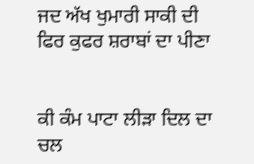ਜਦ ਅੱਖ ਖੁਮਾਰੀ ਸਾਕੀ ਦੀ
ਫਿਰ ਕੁਫਰ ਸ਼ਰਾਬਾਂ ਦਾ ਪੀਣਾ


ਕੀ ਕੰਮ ਪਾਟਾ ਲੀੜਾ ਦਿਲ ਦਾ
ਚਲ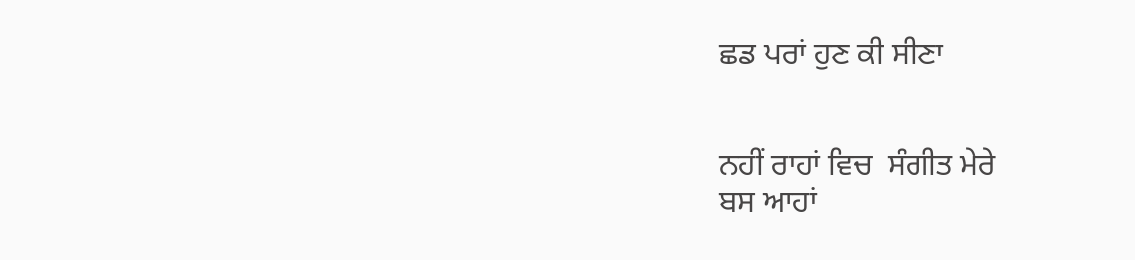ਛਡ ਪਰਾਂ ਹੁਣ ਕੀ ਸੀਣਾ


ਨਹੀਂ ਰਾਹਾਂ ਵਿਚ  ਸੰਗੀਤ ਮੇਰੇ
ਬਸ ਆਹਾਂ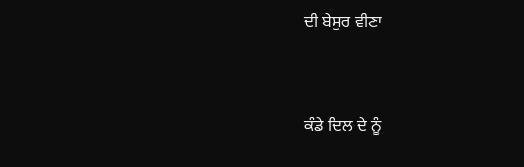ਦੀ ਬੇਸੁਰ ਵੀਣਾ


ਕੰਡੇ ਦਿਲ ਦੇ ਨੂੰ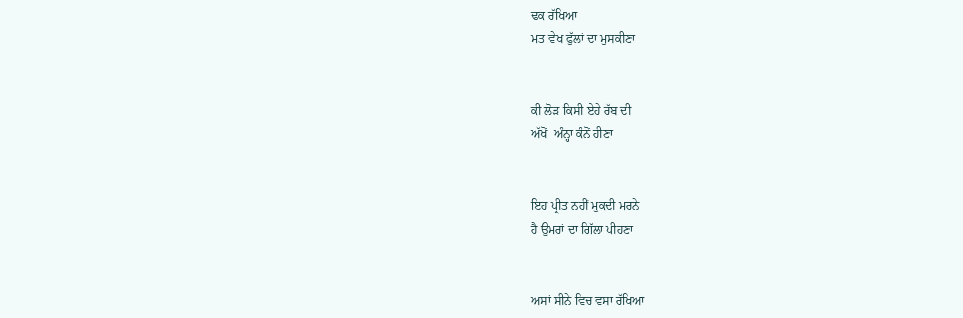ਢਕ ਰੱਖਿਆ
ਮਤ ਵੇਖ ਫੁੱਲਾਂ ਦਾ ਮੁਸਕੀਣਾ


ਕੀ ਲੋੜ ਕਿਸੀ ਏਹੇ ਰੱਬ ਦੀ
ਅੱਖੋਂ  ਅੰਨ੍ਹਾ ਕੰਨੋਂ ਹੀਣਾ


ਇਹ ਪ੍ਰੀਤ ਨਹੀਂ ਮੁਕਦੀ ਮਰਨੇ
ਹੈ ਉਮਰਾਂ ਦਾ ਗਿੱਲਾ ਪੀਹਣਾ


ਅਸਾਂ ਸੀਨੇ ਵਿਚ ਵਸਾ ਰੱਖਿਆ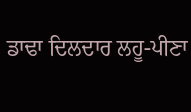ਡਾਢਾ ਦਿਲਦਾਰ ਲਹੂ-ਪੀਣਾ